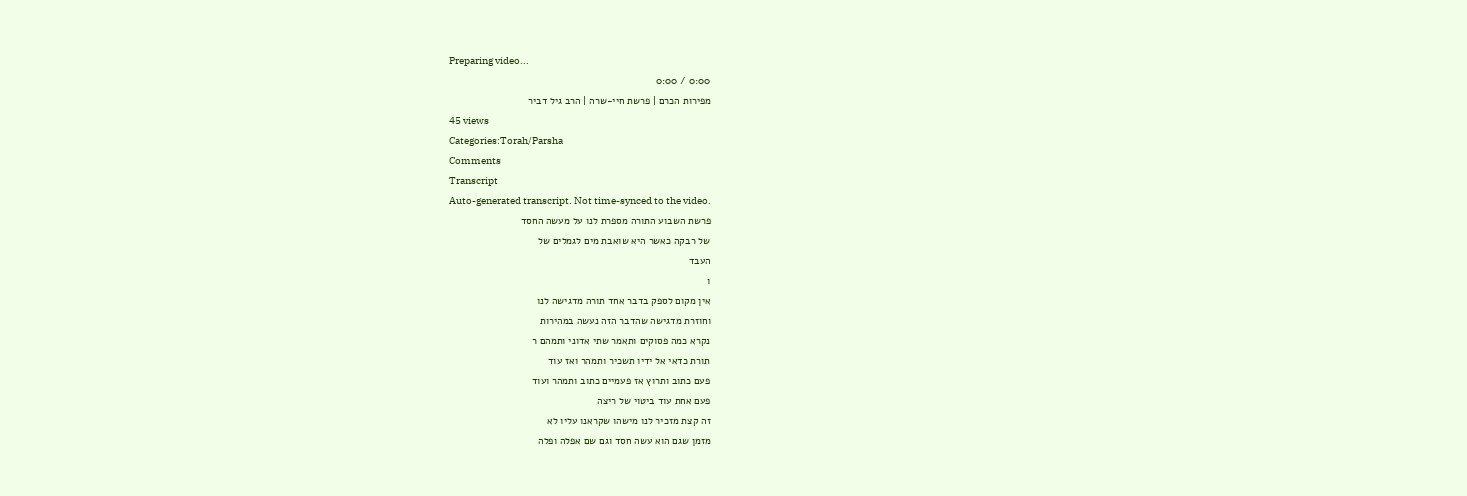Preparing video...
0:00 / 0:00
מפירות הכרם | פרשת חיי-שרה | הרב גיל דביר
45 views
Categories:Torah/Parsha
Comments
Transcript
Auto-generated transcript. Not time-synced to the video.
פרשת השבוע התורה מספרת לנו על מעשה החסד
של רבקה כאשר היא שואבת מים לגמלים של
העבד
ו
אין מקום לספק בדבר אחד תורה מדגישה לנו
וחוזרת מדגישה שהדבר הזה נעשה במהירות
נקרא כמה פסוקים ותאמר שתי אדוני ותמהם ר
תורת כדאי אל ידיו תשכיר ותמהר ואז עוד
פעם כתוב ותרוץ אז פעמיים כתוב ותמהר ועוד
פעם אחת עוד ביטוי של ריצה
זה קצת מזכיר לנו מישהו שקראנו עליו לא
מזמן שגם הוא עשה חסד וגם שם אפלה ופלה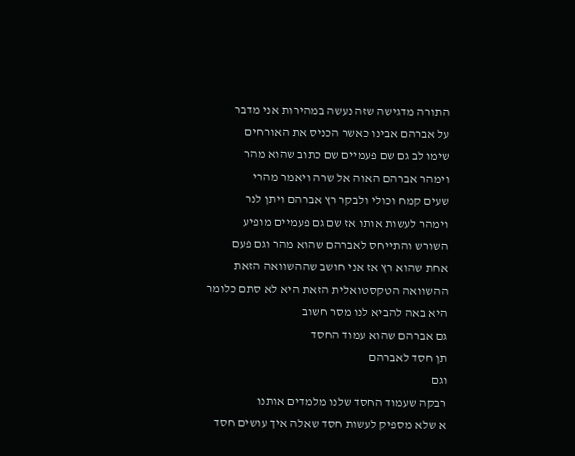התורה מדגישה שזה נעשה במהירות אני מדבר
על אברהם אבינו כאשר הכניס את האורחים
שימו לב גם שם פעמיים שם כתוב שהוא מהר
וימהר אברהם האוה אל שרה ויאמר מהרי
שעים קמח וכולי ולבקר רץ אברהם ויתן לנר
וימהר לעשות אותו אז שם גם פעמיים מופיע
השורש והתייחס לאברהם שהוא מהר וגם פעם
אחת שהוא רץ אז אני חושב שההשוואה הזאת
ההשוואה הטקסטואלית הזאת היא לא סתם כלומר
היא באה להביא לנו מסר חשוב
גם אברהם שהוא עמוד החסד
תן חסד לאברהם
וגם
רבקה שעמוד החסד שלנו מלמדים אותנו
א שלא מספיק לעשות חסד שאלה איך עושים חסד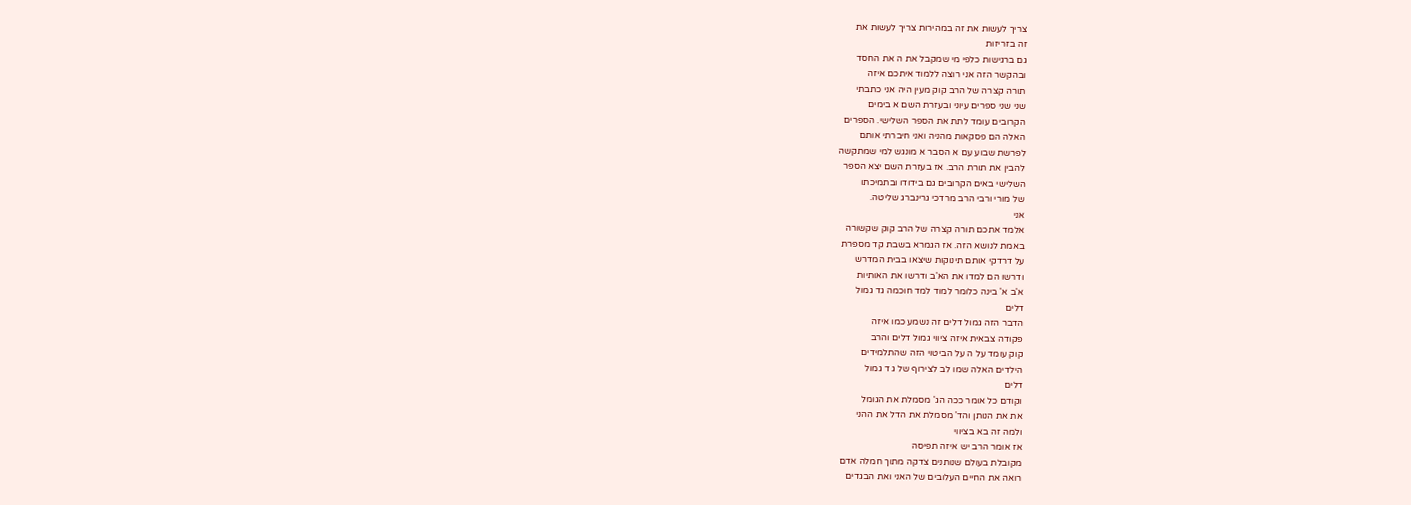צריך לעשות את זה במהירות צריך לעשות את
זה בזריזות
גם ברגישות כלפי מי שמקבל את ה את החסד
ובהקשר הזה אני רוצה ללמוד איתכם איזה
תורה קצרה של הרב קוק מעין היה אני כתבתי
שני שני ספרים עיוני ובעזרת השם א בימים
הקרובים עומד לתת את הספר השלישי. הספרים
האלה הם פסקאות מהניה ואני חיברתי אותם
לפרשת שבוע עם א הסבר א מונגש למי שמתקשה
להבין את תורת הרב. אז בעזרת השם יצא הספר
השלישי באים הקרובים גם בידודו ובתמיכתו
של מורי ורבי הרב מרדכי גרינברג שליטה.
אני
אלמד אתכם תורה קצרה של הרב קוק שקשורה
באמת לנושא הזה. אז הגמרא בשבת קד מספרת
על דרדקי אותם תינוקות שיצאו בבית המדרש
ודרשו הם למדו את הא'ב ודרשו את האותיות
א'ב א' בינה כלומר למוד למד חוכמה גד גמול
דלים
הדבר הזה גמול דלים זה נשמע כמו איזה
פקודה צבאית איזה ציווי גמול דלים והרב
קוק עומד על ה על הביטוי הזה שהתלמידים
הילדים האלה שמו לב לצירוף של ג ד גמול
דלים
וקודם כל אומר ככה הג' מסמלת את הגומל
את את הנותן והד' מסמלת את הדל את ההני
ולמה זה בא בציווי
אז אומר הרב יש איזה תפיסה
מקובלת בעולם שנותנים צדקה מתוך חמלה אדם
רואה את החיים העלובים של האני ואת הבגדים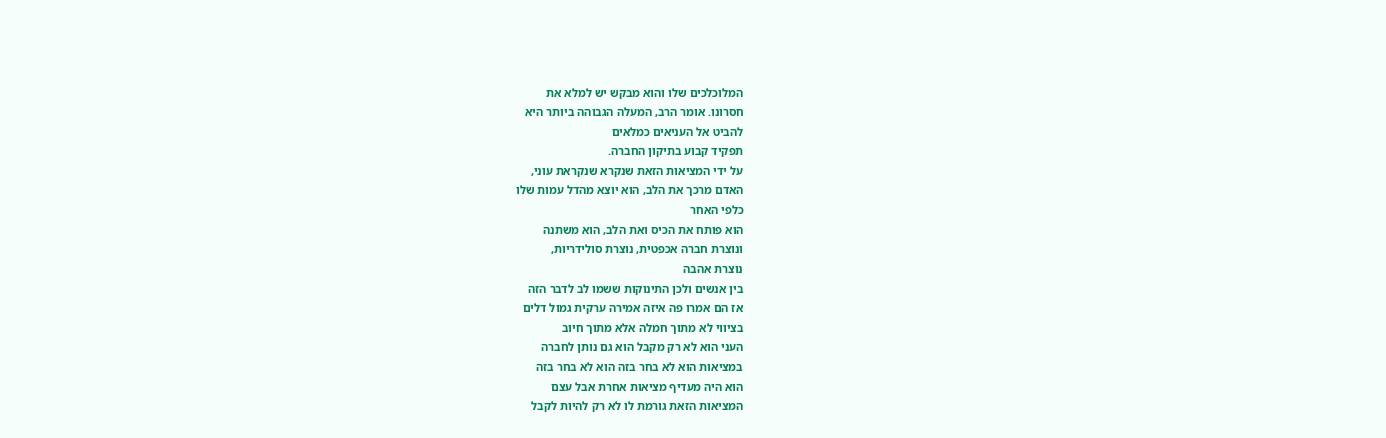המלוכלכים שלו והוא מבקש יש למלא את
חסרונו. אומר הרב, המעלה הגבוהה ביותר היא
להביט אל העניאים כמלאים
תפקיד קבוע בתיקון החברה.
על ידי המציאות הזאת שנקרא שנקראת עוני,
האדם מרכך את הלב, הוא יוצא מהדל עמות שלו
כלפי האחר
הוא פותח את הכיס ואת הלב, הוא משתנה
ונוצרת חברה אכפטית, נוצרת סולידריות,
נוצרת אהבה
בין אנשים ולכן התינוקות ששמו לב לדבר הזה
אז הם אמרו פה איזה אמירה ערקית גמול דלים
בציווי לא מתוך חמלה אלא מתוך חיוב
העני הוא לא רק מקבל הוא גם נותן לחברה
במציאות הוא לא בחר בזה הוא לא בחר בזה
הוא היה מעדיף מציאות אחרת אבל עצם
המציאות הזאת גורמת לו לא רק להיות לקבל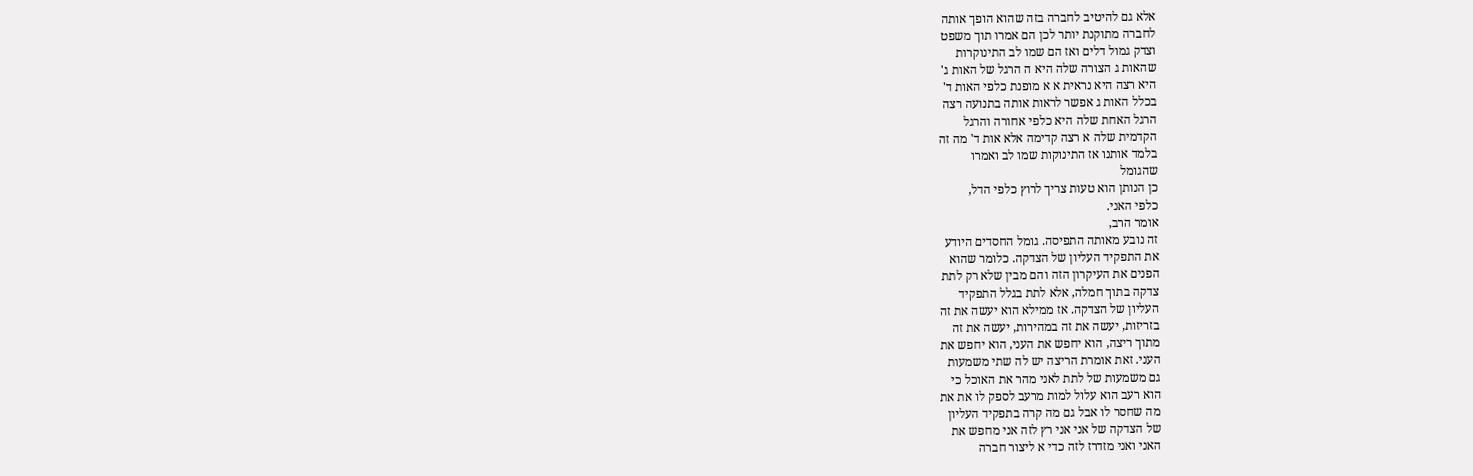אלא גם להיטיב לחברה בזה שהוא הופך אותה
לחברה מתוקנת יותר לכן הם אמרו תוך משפט
וצדק גמול דלים ואז הם שמו לב התינוקרות
שהאות ג הצורה שלה היא ה הרגל של האות ג'
היא רצה היא נראית א א מופנת כלפי האות ד'
בכלל האות ג אפשר לראות אותה בתנועה רצה
הרגל האחת שלה היא כלפי אחורה והרגל
הקדמית שלה א רצה קדימה אלא אות ד' מה זה
בלמד אותנו אז התינוקות שמו לב ואמרו
שהגומל
כן הנותן הוא טעות צריך לרוץ כלפי הדל,
כלפי האני.
אומר הרב,
זה נובע מאותה התפיסה. גומל החסדים היודע
את התפקיד העליון של הצדקה. כלומר שהוא
הפנים את העיקרון הזה והם מבין שלא רק לתת
צדקה בתוך חמלה, אלא לתת בגלל התפקיד
העליון של הצדקה. אז ממילא הוא יעשה את זה
בזריזות, יעשה את זה במהירות, יעשה את זה
מתוך ריצה, הוא יחפש את העני, הוא יחפש את
העני. זאת אומרת הריצה יש לה שתי משמעות
גם משמעות של לתת לאני מהר את האוכל כי
הוא רעב הוא עלול למות מרעב לספק לו את את
מה שחסר לו אבל גם מה קרה בתפקיד העליון
של הצדקה של אני אני רץ לזה אני מחפש את
האני ואני מזדרז לזה כדי א ליצור חברה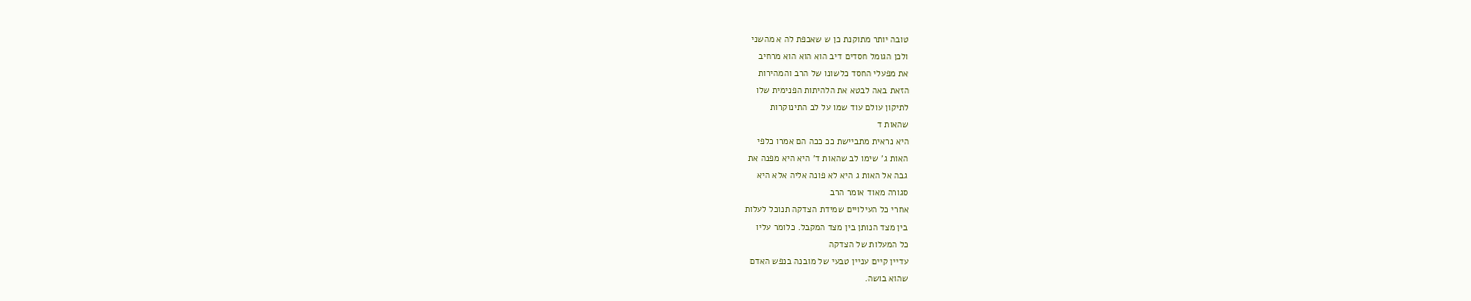טובה יותר מתוקנת כן ש שאכפת לה א מהשני
ולכן הגומל חסדים דיב הוא הוא הוא מרחיב
את מפעלי החסד כלשונו של הרב והמהירות
הזאת באה לבטא את הלהיתות הפנימית שלו
לתיקון עולם עוד שמו על לב התינוקרות
שהאות ד
היא נראית מתביישת ככ ככה הם אמרו כלפי
האות ג' שימו לב שהאות ד' היא היא מפנה את
גבה אל האות ג היא לא פונה אליה אלא היא
סגורה מאוד אומר הרב
אחרי כל העילויים שמידת הצדקה תנוכל לעלות
בין מצד הנותן בין מצד המקבל. כלומר עליו
כל המעלות של הצדקה
עדיין קיים עניין טבעי של מובנה בנפש האדם
שהוא בושה.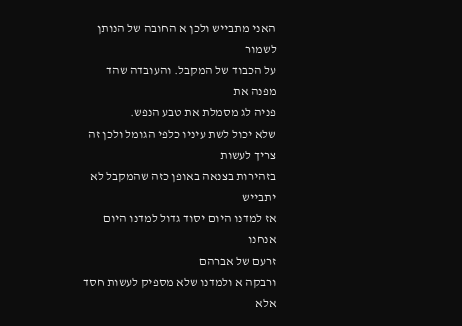האני מתבייש ולכן א החובה של הנותן לשמור
על הכבוד של המקבל. והעובדה שהד מפנה את
פניה לג מסמלת את טבע הנפש.
שלא יכול לשת עיניו כלפי הגומל ולכן זה
צריך לעשות
בזהירות בצנאה באופן כזה שהמקבל לא יתבייש
אז למדנו היום יסוד גדול למדנו היום אנחנו
זרעם של אברהם
ורבקה א ולמדנו שלא מספיק לעשות חסד אלא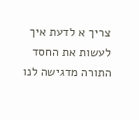צריך א לדעת איך לעשות את החסד
התורה מדגישה לנו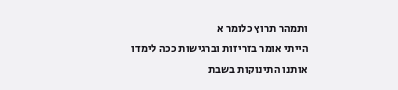ותמהר תרוץ כלומר א
הייתי אומר בזריזות וברגישות ככה לימדו
אותנו התינוקות בשבת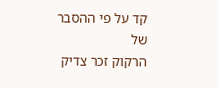קד על פי ההסבר של
הרקוק זכר צדיק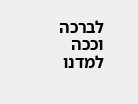לברכה
וככה למדנו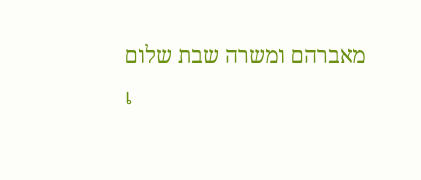מאברהם ומשרה שבת שלום
เ